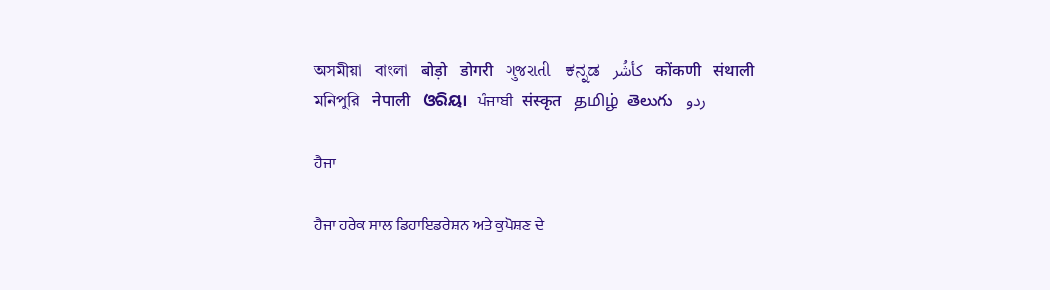অসমীয়া   বাংলা   बोड़ो   डोगरी   ગુજરાતી   ಕನ್ನಡ   كأشُر   कोंकणी   संथाली   মনিপুরি   नेपाली   ଓରିୟା   ਪੰਜਾਬੀ   संस्कृत   தமிழ்  తెలుగు   ردو

ਹੈਜਾ

ਹੈਜਾ ਹਰੇਕ ਸਾਲ ਡਿਹਾਇਡਰੇਸ਼ਨ ਅਤੇ ਕੁਪੋਸ਼ਣ ਦੇ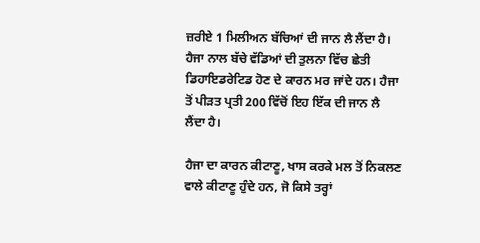ਜ਼ਰੀਏ 1 ਮਿਲੀਅਨ ਬੱਚਿਆਂ ਦੀ ਜਾਨ ਲੈ ਲੈਂਦਾ ਹੈ। ਹੈਜਾ ਨਾਲ ਬੱਚੇ ਵੱਡਿਆਂ ਦੀ ਤੁਲਨਾ ਵਿੱਚ ਛੇਤੀ ਡਿਹਾਇਡਰੇਟਿਡ ਹੋਣ ਦੇ ਕਾਰਨ ਮਰ ਜਾਂਦੇ ਹਨ। ਹੈਜਾ ਤੋਂ ਪੀੜਤ ਪ੍ਰਤੀ 200 ਵਿੱਚੋਂ ਇਹ ਇੱਕ ਦੀ ਜਾਨ ਲੈ ਲੈਂਦਾ ਹੈ।

ਹੈਜਾ ਦਾ ਕਾਰਨ ਕੀਟਾਣੂ, ਖਾਸ ਕਰਕੇ ਮਲ ਤੋਂ ਨਿਕਲਣ ਵਾਲੇ ਕੀਟਾਣੂ ਹੁੰਦੇ ਹਨ, ਜੋ ਕਿਸੇ ਤਰ੍ਹਾਂ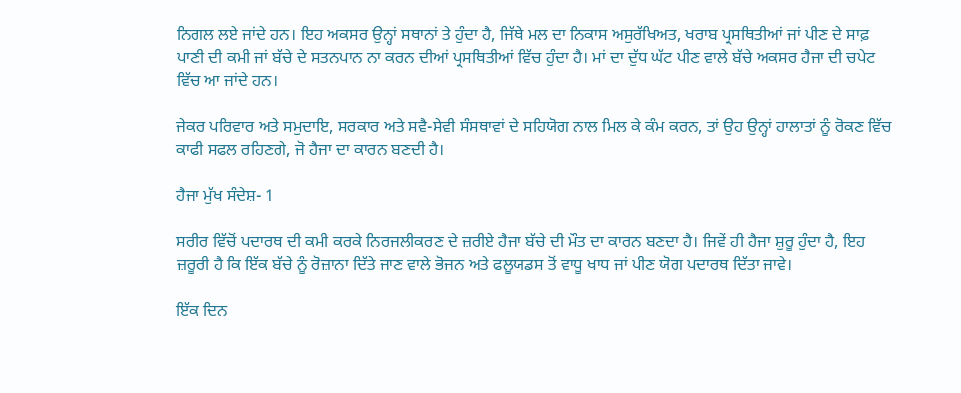ਨਿਗਲ ਲਏ ਜਾਂਦੇ ਹਨ। ਇਹ ਅਕਸਰ ਉਨ੍ਹਾਂ ਸਥਾਨਾਂ ਤੇ ਹੁੰਦਾ ਹੈ, ਜਿੱਥੇ ਮਲ ਦਾ ਨਿਕਾਸ ਅਸੁਰੱਖਿਅਤ, ਖਰਾਬ ਪ੍ਰਸਥਿਤੀਆਂ ਜਾਂ ਪੀਣ ਦੇ ਸਾਫ਼ ਪਾਣੀ ਦੀ ਕਮੀ ਜਾਂ ਬੱਚੇ ਦੇ ਸਤਨਪਾਨ ਨਾ ਕਰਨ ਦੀਆਂ ਪ੍ਰਸਥਿਤੀਆਂ ਵਿੱਚ ਹੁੰਦਾ ਹੈ। ਮਾਂ ਦਾ ਦੁੱਧ ਘੱਟ ਪੀਣ ਵਾਲੇ ਬੱਚੇ ਅਕਸਰ ਹੈਜਾ ਦੀ ਚਪੇਟ ਵਿੱਚ ਆ ਜਾਂਦੇ ਹਨ।

ਜੇਕਰ ਪਰਿਵਾਰ ਅਤੇ ਸਮੁਦਾਇ, ਸਰਕਾਰ ਅਤੇ ਸਵੈ-ਸੇਵੀ ਸੰਸਥਾਵਾਂ ਦੇ ਸਹਿਯੋਗ ਨਾਲ ਮਿਲ ਕੇ ਕੰਮ ਕਰਨ, ਤਾਂ ਉਹ ਉਨ੍ਹਾਂ ਹਾਲਾਤਾਂ ਨੂੰ ਰੋਕਣ ਵਿੱਚ ਕਾਫੀ ਸਫਲ ਰਹਿਣਗੇ, ਜੋ ਹੈਜਾ ਦਾ ਕਾਰਨ ਬਣਦੀ ਹੈ।

ਹੈਜਾ ਮੁੱਖ ਸੰਦੇਸ਼- 1

ਸਰੀਰ ਵਿੱਚੋਂ ਪਦਾਰਥ ਦੀ ਕਮੀ ਕਰਕੇ ਨਿਰਜਲੀਕਰਣ ਦੇ ਜ਼ਰੀਏ ਹੈਜਾ ਬੱਚੇ ਦੀ ਮੌਤ ਦਾ ਕਾਰਨ ਬਣਦਾ ਹੈ। ਜਿਵੇਂ ਹੀ ਹੈਜਾ ਸ਼ੁਰੂ ਹੁੰਦਾ ਹੈ, ਇਹ ਜ਼ਰੂਰੀ ਹੈ ਕਿ ਇੱਕ ਬੱਚੇ ਨੂੰ ਰੋਜ਼ਾਨਾ ਦਿੱਤੇ ਜਾਣ ਵਾਲੇ ਭੋਜਨ ਅਤੇ ਫਲੂਯਡਸ ਤੋਂ ਵਾਧੂ ਖਾਧ ਜਾਂ ਪੀਣ ਯੋਗ ਪਦਾਰਥ ਦਿੱਤਾ ਜਾਵੇ।

ਇੱਕ ਦਿਨ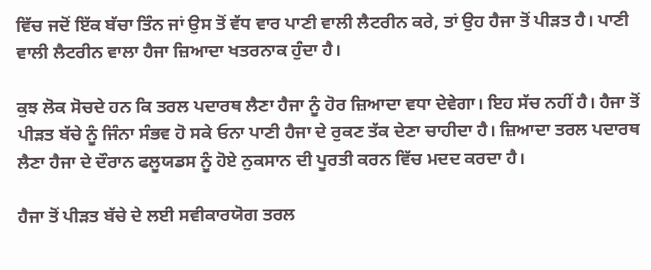ਵਿੱਚ ਜਦੋਂ ਇੱਕ ਬੱਚਾ ਤਿੰਨ ਜਾਂ ਉਸ ਤੋਂ ਵੱਧ ਵਾਰ ਪਾਣੀ ਵਾਲੀ ਲੈਟਰੀਨ ਕਰੇ, ਤਾਂ ਉਹ ਹੈਜਾ ਤੋਂ ਪੀੜਤ ਹੈ। ਪਾਣੀ ਵਾਲੀ ਲੈਟਰੀਨ ਵਾਲਾ ਹੈਜਾ ਜ਼ਿਆਦਾ ਖਤਰਨਾਕ ਹੁੰਦਾ ਹੈ।

ਕੁਝ ਲੋਕ ਸੋਚਦੇ ਹਨ ਕਿ ਤਰਲ ਪਦਾਰਥ ਲੈਣਾ ਹੈਜਾ ਨੂੰ ਹੋਰ ਜ਼ਿਆਦਾ ਵਧਾ ਦੇਵੇਗਾ। ਇਹ ਸੱਚ ਨਹੀਂ ਹੈ। ਹੈਜਾ ਤੋਂ ਪੀੜਤ ਬੱਚੇ ਨੂੰ ਜਿੰਨਾ ਸੰਭਵ ਹੋ ਸਕੇ ਓਨਾ ਪਾਣੀ ਹੈਜਾ ਦੇ ਰੁਕਣ ਤੱਕ ਦੇਣਾ ਚਾਹੀਦਾ ਹੈ। ਜ਼ਿਆਦਾ ਤਰਲ ਪਦਾਰਥ ਲੈਣਾ ਹੈਜਾ ਦੇ ਦੌਰਾਨ ਫਲੂਯਡਸ ਨੂੰ ਹੋਏ ਨੁਕਸਾਨ ਦੀ ਪੂਰਤੀ ਕਰਨ ਵਿੱਚ ਮਦਦ ਕਰਦਾ ਹੈ।

ਹੈਜਾ ਤੋਂ ਪੀੜਤ ਬੱਚੇ ਦੇ ਲਈ ਸਵੀਕਾਰਯੋਗ ਤਰਲ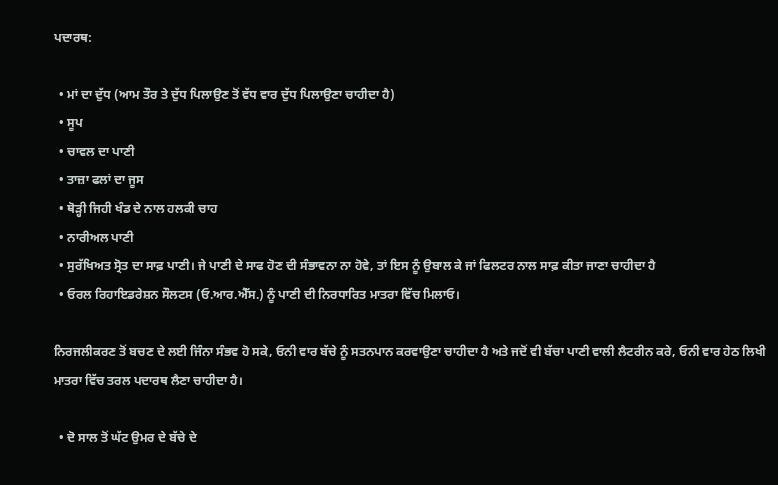ਪਦਾਰਥ:

  • ਮਾਂ ਦਾ ਦੁੱਧ (ਆਮ ਤੌਰ ਤੇ ਦੁੱਧ ਪਿਲਾਉਣ ਤੋਂ ਵੱਧ ਵਾਰ ਦੁੱਧ ਪਿਲਾਉਣਾ ਚਾਹੀਦਾ ਹੈ)
  • ਸੂਪ
  • ਚਾਵਲ ਦਾ ਪਾਣੀ
  • ਤਾਜ਼ਾ ਫਲਾਂ ਦਾ ਜੂਸ
  • ਥੋੜ੍ਹੀ ਜਿਹੀ ਖੰਡ ਦੇ ਨਾਲ ਹਲਕੀ ਚਾਹ
  • ਨਾਰੀਅਲ ਪਾਣੀ
  • ਸੁਰੱਖਿਅਤ ਸ੍ਰੋਤ ਦਾ ਸਾਫ਼ ਪਾਣੀ। ਜੇ ਪਾਣੀ ਦੇ ਸਾਫ ਹੋਣ ਦੀ ਸੰਭਾਵਨਾ ਨਾ ਹੋਵੇ, ਤਾਂ ਇਸ ਨੂੰ ਉਬਾਲ ਕੇ ਜਾਂ ਫਿਲਟਰ ਨਾਲ ਸਾਫ਼ ਕੀਤਾ ਜਾਣਾ ਚਾਹੀਦਾ ਹੈ
  • ਓਰਲ ਰਿਹਾਇਡਰੇਸ਼ਨ ਸੌਲਟਸ (ਓ.ਆਰ.ਐੱਸ.) ਨੂੰ ਪਾਣੀ ਦੀ ਨਿਰਧਾਰਿਤ ਮਾਤਰਾ ਵਿੱਚ ਮਿਲਾਓ।

ਨਿਰਜਲੀਕਰਣ ਤੋਂ ਬਚਣ ਦੇ ਲਈ ਜਿੰਨਾ ਸੰਭਵ ਹੋ ਸਕੇ, ਓਨੀ ਵਾਰ ਬੱਚੇ ਨੂੰ ਸਤਨਪਾਨ ਕਰਵਾਉਣਾ ਚਾਹੀਦਾ ਹੈ ਅਤੇ ਜਦੋਂ ਵੀ ਬੱਚਾ ਪਾਣੀ ਵਾਲੀ ਲੈਟਰੀਨ ਕਰੇ, ਓਨੀ ਵਾਰ ਹੇਠ ਲਿਖੀ ਮਾਤਰਾ ਵਿੱਚ ਤਰਲ ਪਦਾਰਥ ਲੈਣਾ ਚਾਹੀਦਾ ਹੈ।

  • ਦੋ ਸਾਲ ਤੋਂ ਘੱਟ ਉਮਰ ਦੇ ਬੱਚੇ ਦੇ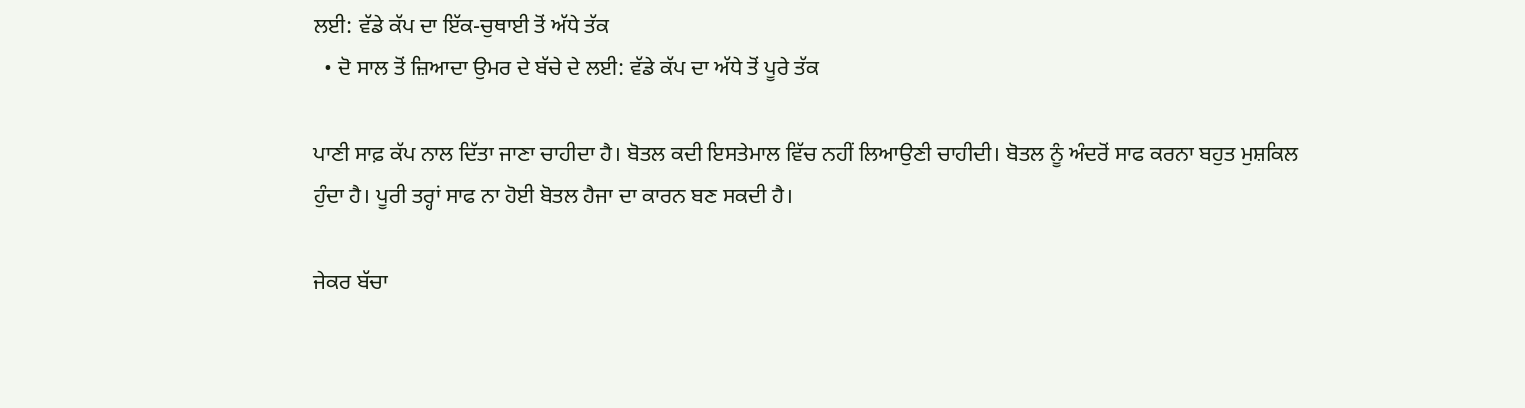ਲਈ: ਵੱਡੇ ਕੱਪ ਦਾ ਇੱਕ-ਚੁਥਾਈ ਤੋਂ ਅੱਧੇ ਤੱਕ
  • ਦੋ ਸਾਲ ਤੋਂ ਜ਼ਿਆਦਾ ਉਮਰ ਦੇ ਬੱਚੇ ਦੇ ਲਈ: ਵੱਡੇ ਕੱਪ ਦਾ ਅੱਧੇ ਤੋਂ ਪੂਰੇ ਤੱਕ

ਪਾਣੀ ਸਾਫ਼ ਕੱਪ ਨਾਲ ਦਿੱਤਾ ਜਾਣਾ ਚਾਹੀਦਾ ਹੈ। ਬੋਤਲ ਕਦੀ ਇਸਤੇਮਾਲ ਵਿੱਚ ਨਹੀਂ ਲਿਆਉਣੀ ਚਾਹੀਦੀ। ਬੋਤਲ ਨੂੰ ਅੰਦਰੋਂ ਸਾਫ ਕਰਨਾ ਬਹੁਤ ਮੁਸ਼ਕਿਲ ਹੁੰਦਾ ਹੈ। ਪੂਰੀ ਤਰ੍ਹਾਂ ਸਾਫ ਨਾ ਹੋਈ ਬੋਤਲ ਹੈਜਾ ਦਾ ਕਾਰਨ ਬਣ ਸਕਦੀ ਹੈ।

ਜੇਕਰ ਬੱਚਾ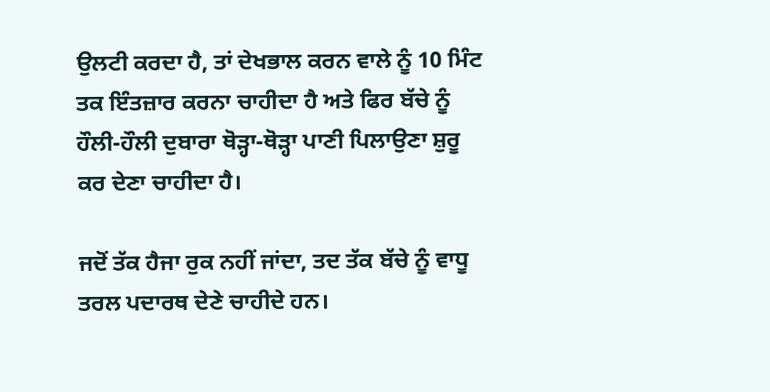ਉਲਟੀ ਕਰਦਾ ਹੈ, ਤਾਂ ਦੇਖਭਾਲ ਕਰਨ ਵਾਲੇ ਨੂੰ 10 ਮਿੰਟ ਤਕ ਇੰਤਜ਼ਾਰ ਕਰਨਾ ਚਾਹੀਦਾ ਹੈ ਅਤੇ ਫਿਰ ਬੱਚੇ ਨੂੰ ਹੌਲੀ-ਹੌਲੀ ਦੁਬਾਰਾ ਥੋੜ੍ਹਾ-ਥੋੜ੍ਹਾ ਪਾਣੀ ਪਿਲਾਉਣਾ ਸ਼ੁਰੂ ਕਰ ਦੇਣਾ ਚਾਹੀਦਾ ਹੈ।

ਜਦੋਂ ਤੱਕ ਹੈਜਾ ਰੁਕ ਨਹੀਂ ਜਾਂਦਾ, ਤਦ ਤੱਕ ਬੱਚੇ ਨੂੰ ਵਾਧੂ ਤਰਲ ਪਦਾਰਥ ਦੇਣੇ ਚਾਹੀਦੇ ਹਨ।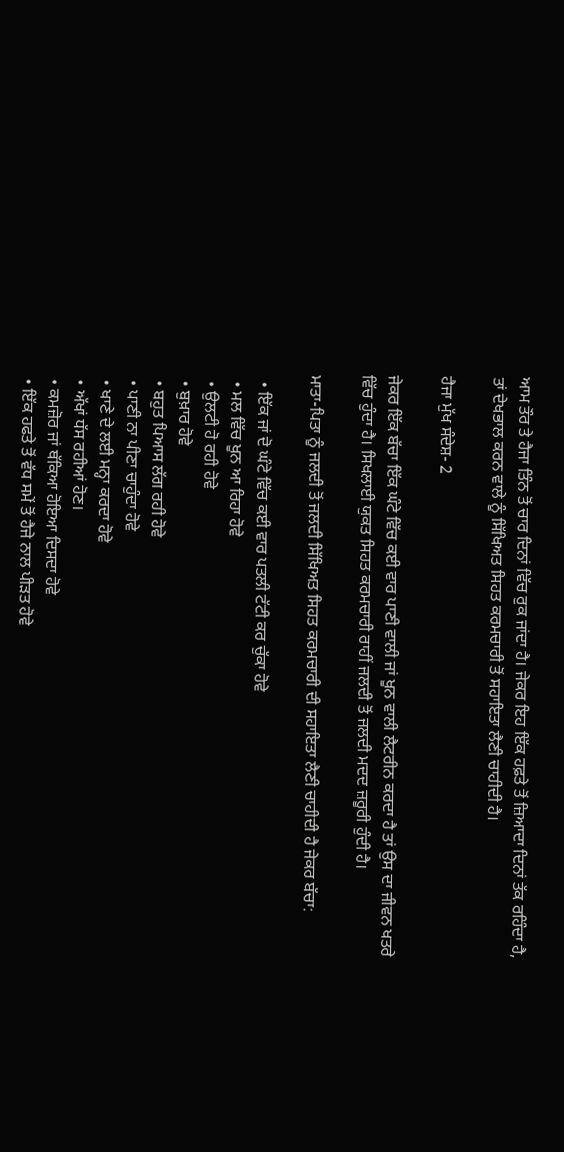ਆਮ ਤੌਰ ਤੇ ਹੈਜਾ ਤਿੰਨ ਤੋਂ ਚਾਰ ਦਿਨਾਂ ਵਿੱਚ ਰੁਕ ਜਾਂਦਾ ਹੈ। ਜੇਕਰ ਇਹ ਇੱਕ ਹਫ਼ਤੇ ਤੋਂ ਜ਼ਿਆਦਾ ਦਿਨਾਂ ਤੱਕ ਰਹਿੰਦਾ ਹੈ, ਤਾਂ ਦੇਖਭਾਲ ਕਰਨ ਵਾਲੇ ਨੂੰ ਸਿੱਖਿਅਤ ਸਿਹਤ ਕਰਮਚਾਰੀ ਤੋਂ ਸਹਾਇਤਾ ਲੈਣੀ ਚਾਹੀਦੀ ਹੈ।

ਹੈਜਾ ਮੁੱਖ ਸੰਦੇਸ਼- 2

ਜੇਕਰ ਇੱਕ ਬੱਚਾ ਇੱਕ ਘੰਟੇ ਵਿੱਚ ਕਈ ਵਾਰ ਪਾਣੀ ਵਾਲੀ ਜਾਂ ਖੂਨ ਵਾਲੀ ਲੈਟਰੀਨ ਕਰਦਾ ਹੈ ਤਾਂ ਉਸ ਦਾ ਜੀਵਨ ਖਤਰੇ ਵਿੱਚ ਹੁੰਦਾ ਹੈ। ਸਿਖਲਾਈ ਯੁਕਤ ਸਿਹਤ ਕਰਮਚਾਰੀ ਰਾਹੀਂ ਜਲਦੀ ਤੋਂ ਜਲਦੀ ਮਦਦ ਜ਼ਰੂਰੀ ਹੁੰਦੀ ਹੈ।

ਮਾਤਾ-ਪਿਤਾ ਨੂੰ ਜਲਦੀ ਤੋਂ ਜਲਦੀ ਸਿੱਖਿਅਤ ਸਿਹਤ ਕਰਮਚਾਰੀ ਦੀ ਸਹਾਇਤਾ ਲੈਣੀ ਚਾਹੀਦੀ ਹੈ ਜੇਕਰ ਬੱਚਾ:

  • ਇੱਕ ਜਾਂ ਦੋ ਘੰਟੇ ਵਿੱਚ ਕਈ ਵਾਰ ਪਤਲੀ ਟੱਟੀ ਕਰ ਚੁੱਕਾ ਹੋਵੇ
  • ਮਲ ਵਿੱਚ ਖੂਨ ਆ ਰਿਹਾ ਹੋਵੇ
  • ਉਲਟੀ ਹੋ ਰਹੀ ਹੋਵੇ
  • ਬੁਖ਼ਾਰ ਹੋਵੇ
  • ਬਹੁਤ ਪਿਆਸ ਲੱਗ ਰਹੀ ਹੋਵੇ
  • ਪਾਣੀ ਨਾ ਪੀਣਾ ਚਾਹੁੰਦਾ ਹੋਵੇ
  • ਖਾਣੇ ਦੇ ਲਈ ਮਨ੍ਹਾ ਕਰਦਾ ਹੋਵੇ
  • ਅੱਖਾਂ ਧੱਸ ਰਹੀਆਂ ਹੋਣ।
  • ਕਮਜ਼ੋਰ ਜਾਂ ਥੱਕਿਆ ਹੋਇਆ ਦਿਸਦਾ ਹੋਵੇ
  • ਇੱਕ ਹਫਤੇ ਤੋਂ ਵੱਧ ਸਮੇਂ ਤੋਂ ਹੈਜੇ ਨਾਲ ਪੀੜਤ ਹੋਵੇ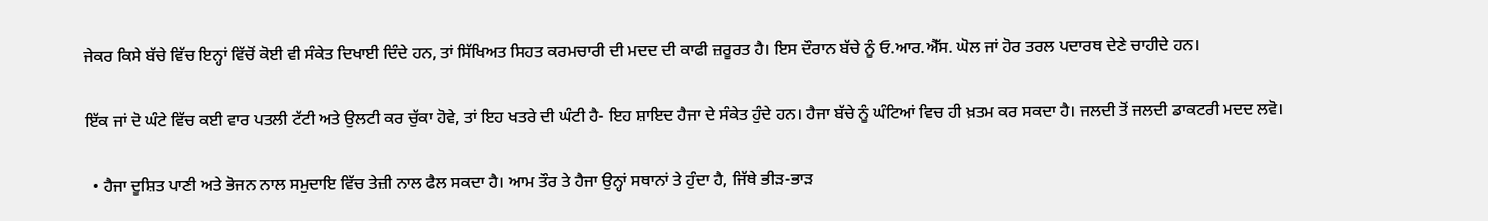ਜੇਕਰ ਕਿਸੇ ਬੱਚੇ ਵਿੱਚ ਇਨ੍ਹਾਂ ਵਿੱਚੋਂ ਕੋਈ ਵੀ ਸੰਕੇਤ ਦਿਖਾਈ ਦਿੰਦੇ ਹਨ, ਤਾਂ ਸਿੱਖਿਅਤ ਸਿਹਤ ਕਰਮਚਾਰੀ ਦੀ ਮਦਦ ਦੀ ਕਾਫੀ ਜ਼ਰੂਰਤ ਹੈ। ਇਸ ਦੌਰਾਨ ਬੱਚੇ ਨੂੰ ਓ.ਆਰ.ਐੱਸ. ਘੋਲ ਜਾਂ ਹੋਰ ਤਰਲ ਪਦਾਰਥ ਦੇਣੇ ਚਾਹੀਦੇ ਹਨ।

ਇੱਕ ਜਾਂ ਦੋ ਘੰਟੇ ਵਿੱਚ ਕਈ ਵਾਰ ਪਤਲੀ ਟੱਟੀ ਅਤੇ ਉਲਟੀ ਕਰ ਚੁੱਕਾ ਹੋਵੇ, ਤਾਂ ਇਹ ਖਤਰੇ ਦੀ ਘੰਟੀ ਹੈ- ਇਹ ਸ਼ਾਇਦ ਹੈਜਾ ਦੇ ਸੰਕੇਤ ਹੁੰਦੇ ਹਨ। ਹੈਜਾ ਬੱਚੇ ਨੂੰ ਘੰਟਿਆਂ ਵਿਚ ਹੀ ਖ਼ਤਮ ਕਰ ਸਕਦਾ ਹੈ। ਜਲਦੀ ਤੋਂ ਜਲਦੀ ਡਾਕਟਰੀ ਮਦਦ ਲਵੋ।

  • ਹੈਜਾ ਦੂਸ਼ਿਤ ਪਾਣੀ ਅਤੇ ਭੋਜਨ ਨਾਲ ਸਮੁਦਾਇ ਵਿੱਚ ਤੇਜ਼ੀ ਨਾਲ ਫੈਲ ਸਕਦਾ ਹੈ। ਆਮ ਤੌਰ ਤੇ ਹੈਜਾ ਉਨ੍ਹਾਂ ਸਥਾਨਾਂ ਤੇ ਹੁੰਦਾ ਹੈ, ਜਿੱਥੇ ਭੀੜ-ਭਾੜ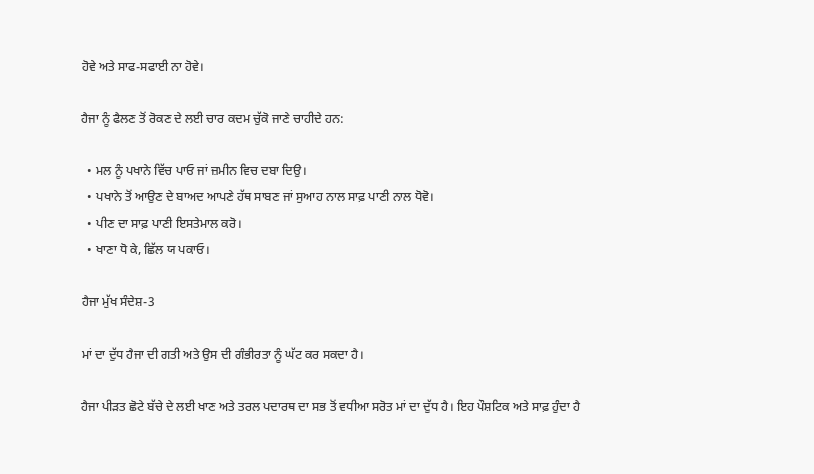ਹੋਵੇ ਅਤੇ ਸਾਫ-ਸਫਾਈ ਨਾ ਹੋਵੇ।

ਹੈਜਾ ਨੂੰ ਫੈਲਣ ਤੋਂ ਰੋਕਣ ਦੇ ਲਈ ਚਾਰ ਕਦਮ ਚੁੱਕੋ ਜਾਣੇ ਚਾਹੀਦੇ ਹਨ:

  • ਮਲ ਨੂੰ ਪਖਾਨੇ ਵਿੱਚ ਪਾਓ ਜਾਂ ਜ਼ਮੀਨ ਵਿਚ ਦਬਾ ਦਿਉ।
  • ਪਖਾਨੇ ਤੋਂ ਆਉਣ ਦੇ ਬਾਅਦ ਆਪਣੇ ਹੱਥ ਸਾਬਣ ਜਾਂ ਸੁਆਹ ਨਾਲ ਸਾਫ਼ ਪਾਣੀ ਨਾਲ ਧੋਵੋ।
  • ਪੀਣ ਦਾ ਸਾਫ਼ ਪਾਣੀ ਇਸਤੇਮਾਲ ਕਰੋ।
  • ਖਾਣਾ ਧੋ ਕੇ, ਛਿੱਲ ਯ ਪਕਾਓ।

ਹੈਜਾ ਮੁੱਖ ਸੰਦੇਸ਼-3

ਮਾਂ ਦਾ ਦੁੱਧ ਹੈਜਾ ਦੀ ਗਤੀ ਅਤੇ ਉਸ ਦੀ ਗੰਭੀਰਤਾ ਨੂੰ ਘੱਟ ਕਰ ਸਕਦਾ ਹੈ।

ਹੈਜਾ ਪੀੜਤ ਛੋਟੇ ਬੱਚੇ ਦੇ ਲਈ ਖਾਣ ਅਤੇ ਤਰਲ ਪਦਾਰਥ ਦਾ ਸਭ ਤੋਂ ਵਧੀਆ ਸਰੋਤ ਮਾਂ ਦਾ ਦੁੱਧ ਹੈ। ਇਹ ਪੌਸ਼ਟਿਕ ਅਤੇ ਸਾਫ਼ ਹੁੰਦਾ ਹੈ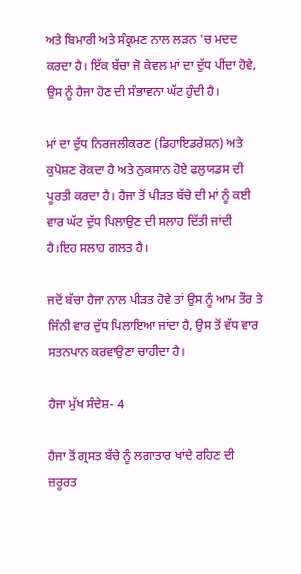ਅਤੇ ਬਿਮਾਰੀ ਅਤੇ ਸੰਕ੍ਰਮਣ ਨਾਲ ਲੜਨ 'ਚ ਮਦਦ ਕਰਦਾ ਹੈ। ਇੱਕ ਬੱਚਾ ਜੋ ਕੇਵਲ ਮਾਂ ਦਾ ਦੁੱਧ ਪੀਂਦਾ ਹੋਵੇ, ਉਸ ਨੂੰ ਹੈਜਾ ਹੋਣ ਦੀ ਸੰਭਾਵਨਾ ਘੱਟ ਹੁੰਦੀ ਹੈ।

ਮਾਂ ਦਾ ਦੁੱਧ ਨਿਰਜਲੀਕਰਣ (ਡਿਹਾਇਡਰੇਸ਼ਨ) ਅਤੇ ਕੁਪੋਸ਼ਣ ਰੋਕਦਾ ਹੈ ਅਤੇ ਨੁਕਸਾਨ ਹੋਏ ਫਲੁਯਡਸ ਦੀ ਪੂਰਤੀ ਕਰਦਾ ਹੈ। ਹੈਜਾ ਤੋਂ ਪੀੜਤ ਬੱਚੇ ਦੀ ਮਾਂ ਨੂੰ ਕਈ ਵਾਰ ਘੱਟ ਦੁੱਧ ਪਿਲਾਉਣ ਦੀ ਸਲਾਹ ਦਿੱਤੀ ਜਾਂਦੀ ਹੈ।ਇਹ ਸਲਾਹ ਗਲਤ ਹੈ।

ਜਦੋਂ ਬੱਚਾ ਹੈਜਾ ਨਾਲ ਪੀੜਤ ਹੋਵੇ ਤਾਂ ਉਸ ਨੂੰ ਆਮ ਤੌਰ ਤੇ ਜਿੰਨੀ ਵਾਰ ਦੁੱਧ ਪਿਲਾਇਆ ਜਾਂਦਾ ਹੈ, ਉਸ ਤੋਂ ਵੱਧ ਵਾਰ ਸਤਨਪਾਨ ਕਰਵਾਉਣਾ ਚਾਹੀਦਾ ਹੈ।

ਹੈਜਾ ਮੁੱਖ ਸੰਦੇਸ਼- 4

ਹੈਜਾ ਤੋਂ ਗ੍ਰਸਤ ਬੱਚੇ ਨੂੰ ਲਗਾਤਾਰ ਖਾਂਦੇ ਰਹਿਣ ਦੀ ਜ਼ਰੂਰਤ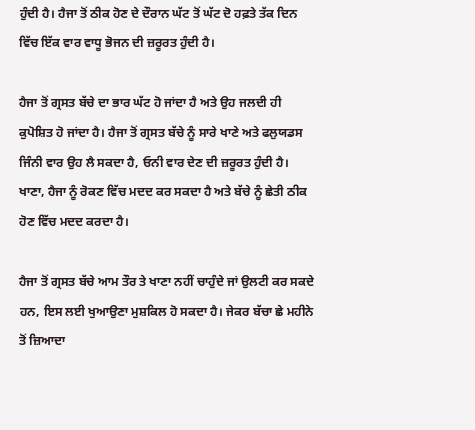ਹੁੰਦੀ ਹੈ। ਹੈਜਾ ਤੋਂ ਠੀਕ ਹੋਣ ਦੇ ਦੌਰਾਨ ਘੱਟ ਤੋਂ ਘੱਟ ਦੋ ਹਫ਼ਤੇ ਤੱਕ ਦਿਨ ਵਿੱਚ ਇੱਕ ਵਾਰ ਵਾਧੂ ਭੋਜਨ ਦੀ ਜ਼ਰੂਰਤ ਹੁੰਦੀ ਹੈ।

ਹੈਜਾ ਤੋਂ ਗ੍ਰਸਤ ਬੱਚੇ ਦਾ ਭਾਰ ਘੱਟ ਹੋ ਜਾਂਦਾ ਹੈ ਅਤੇ ਉਹ ਜਲਦੀ ਹੀ ਕੁਪੋਸ਼ਿਤ ਹੋ ਜਾਂਦਾ ਹੈ। ਹੈਜਾ ਤੋਂ ਗ੍ਰਸਤ ਬੱਚੇ ਨੂੰ ਸਾਰੇ ਖਾਣੇ ਅਤੇ ਫਲੁਯਡਸ ਜਿੰਨੀ ਵਾਰ ਉਹ ਲੈ ਸਕਦਾ ਹੈ, ਓਨੀ ਵਾਰ ਦੇਣ ਦੀ ਜ਼ਰੂਰਤ ਹੁੰਦੀ ਹੈ। ਖਾਣਾ, ਹੈਜਾ ਨੂੰ ਰੋਕਣ ਵਿੱਚ ਮਦਦ ਕਰ ਸਕਦਾ ਹੈ ਅਤੇ ਬੱਚੇ ਨੂੰ ਛੇਤੀ ਠੀਕ ਹੋਣ ਵਿੱਚ ਮਦਦ ਕਰਦਾ ਹੈ।

ਹੈਜਾ ਤੋਂ ਗ੍ਰਸਤ ਬੱਚੇ ਆਮ ਤੌਰ ਤੇ ਖਾਣਾ ਨਹੀਂ ਚਾਹੁੰਦੇ ਜਾਂ ਉਲਟੀ ਕਰ ਸਕਦੇ ਹਨ, ਇਸ ਲਈ ਖੁਆਉਣਾ ਮੁਸ਼ਕਿਲ ਹੋ ਸਕਦਾ ਹੈ। ਜੇਕਰ ਬੱਚਾ ਛੇ ਮਹੀਨੇ ਤੋਂ ਜ਼ਿਆਦਾ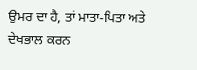ਉਮਰ ਦਾ ਹੈ, ਤਾਂ ਮਾਤਾ-ਪਿਤਾ ਅਤੇ ਦੇਖਭਾਲ ਕਰਨ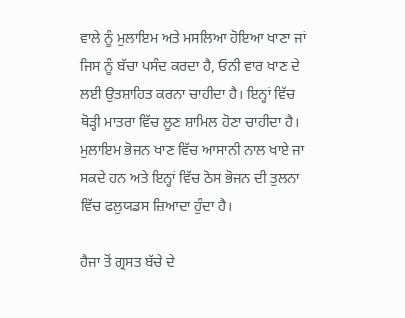ਵਾਲੇ ਨੂੰ ਮੁਲਾਇਮ ਅਤੇ ਮਸਲਿਆ ਹੋਇਆ ਖਾਣਾ ਜਾਂ ਜਿਸ ਨੂੰ ਬੱਚਾ ਪਸੰਦ ਕਰਦਾ ਹੈ, ਓਨੀ ਵਾਰ ਖਾਣ ਦੇ ਲਈ ਉਤਸ਼ਾਹਿਤ ਕਰਨਾ ਚਾਹੀਦਾ ਹੈ। ਇਨ੍ਹਾਂ ਵਿੱਚ ਥੋੜ੍ਹੀ ਮਾਤਰਾ ਵਿੱਚ ਲੂਣ ਸ਼ਾਮਿਲ ਹੋਣਾ ਚਾਹੀਦਾ ਹੈ। ਮੁਲਾਇਮ ਭੋਜਨ ਖਾਣ ਵਿੱਚ ਆਸਾਨੀ ਨਾਲ ਖਾਏ ਜਾ ਸਕਦੇ ਹਨ ਅਤੇ ਇਨ੍ਹਾਂ ਵਿੱਚ ਠੋਸ ਭੋਜਨ ਦੀ ਤੁਲਨਾ ਵਿੱਚ ਫਲੁਯਡਸ ਜ਼ਿਆਦਾ ਹੁੰਦਾ ਹੈ।

ਹੈਜਾ ਤੋਂ ਗ੍ਰਸਤ ਬੱਚੇ ਦੇ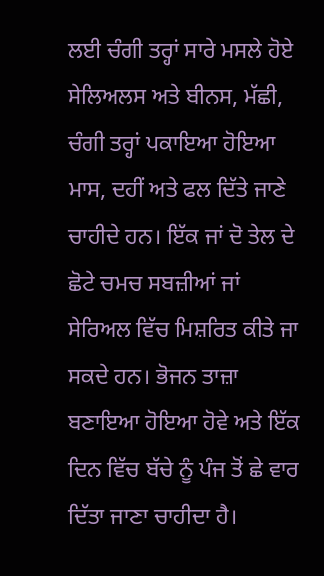ਲਈ ਚੰਗੀ ਤਰ੍ਹਾਂ ਸਾਰੇ ਮਸਲੇ ਹੋਏ ਸੇਲਿਅਲਸ ਅਤੇ ਬੀਨਸ, ਮੱਛੀ, ਚੰਗੀ ਤਰ੍ਹਾਂ ਪਕਾਇਆ ਹੋਇਆ ਮਾਸ, ਦਹੀਂ ਅਤੇ ਫਲ ਦਿੱਤੇ ਜਾਣੇ ਚਾਹੀਦੇ ਹਨ। ਇੱਕ ਜਾਂ ਦੋ ਤੇਲ ਦੇ ਛੋਟੇ ਚਮਚ ਸਬਜ਼ੀਆਂ ਜਾਂ ਸੇਰਿਅਲ ਵਿੱਚ ਮਿਸ਼ਰਿਤ ਕੀਤੇ ਜਾ ਸਕਦੇ ਹਨ। ਭੋਜਨ ਤਾਜ਼ਾ ਬਣਾਇਆ ਹੋਇਆ ਹੋਵੇ ਅਤੇ ਇੱਕ ਦਿਨ ਵਿੱਚ ਬੱਚੇ ਨੂੰ ਪੰਜ ਤੋਂ ਛੇ ਵਾਰ ਦਿੱਤਾ ਜਾਣਾ ਚਾਹੀਦਾ ਹੈ।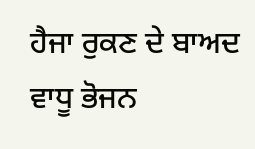ਹੈਜਾ ਰੁਕਣ ਦੇ ਬਾਅਦ ਵਾਧੂ ਭੋਜਨ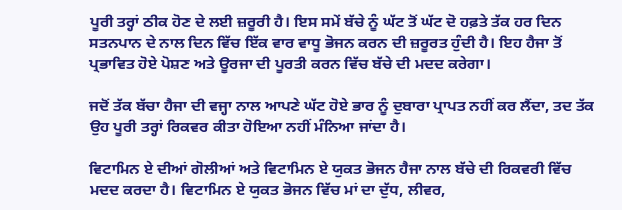ਪੂਰੀ ਤਰ੍ਹਾਂ ਠੀਕ ਹੋਣ ਦੇ ਲਈ ਜ਼ਰੂਰੀ ਹੈ। ਇਸ ਸਮੇਂ ਬੱਚੇ ਨੂੰ ਘੱਟ ਤੋਂ ਘੱਟ ਦੋ ਹਫ਼ਤੇ ਤੱਕ ਹਰ ਦਿਨ ਸਤਨਪਾਨ ਦੇ ਨਾਲ ਦਿਨ ਵਿੱਚ ਇੱਕ ਵਾਰ ਵਾਧੂ ਭੋਜਨ ਕਰਨ ਦੀ ਜ਼ਰੂਰਤ ਹੁੰਦੀ ਹੈ। ਇਹ ਹੈਜਾ ਤੋਂ ਪ੍ਰਭਾਵਿਤ ਹੋਏ ਪੋਸ਼ਣ ਅਤੇ ਊਰਜਾ ਦੀ ਪੂਰਤੀ ਕਰਨ ਵਿੱਚ ਬੱਚੇ ਦੀ ਮਦਦ ਕਰੇਗਾ।

ਜਦੋਂ ਤੱਕ ਬੱਚਾ ਹੈਜਾ ਦੀ ਵਜ੍ਹਾ ਨਾਲ ਆਪਣੇ ਘੱਟ ਹੋਏ ਭਾਰ ਨੂੰ ਦੁਬਾਰਾ ਪ੍ਰਾਪਤ ਨਹੀਂ ਕਰ ਲੈਂਦਾ, ਤਦ ਤੱਕ ਉਹ ਪੂਰੀ ਤਰ੍ਹਾਂ ਰਿਕਵਰ ਕੀਤਾ ਹੋਇਆ ਨਹੀਂ ਮੰਨਿਆ ਜਾਂਦਾ ਹੈ।

ਵਿਟਾਮਿਨ ਏ ਦੀਆਂ ਗੋਲੀਆਂ ਅਤੇ ਵਿਟਾਮਿਨ ਏ ਯੁਕਤ ਭੋਜਨ ਹੈਜਾ ਨਾਲ ਬੱਚੇ ਦੀ ਰਿਕਵਰੀ ਵਿੱਚ ਮਦਦ ਕਰਦਾ ਹੈ। ਵਿਟਾਮਿਨ ਏ ਯੁਕਤ ਭੋਜਨ ਵਿੱਚ ਮਾਂ ਦਾ ਦੁੱਧ, ਲੀਵਰ,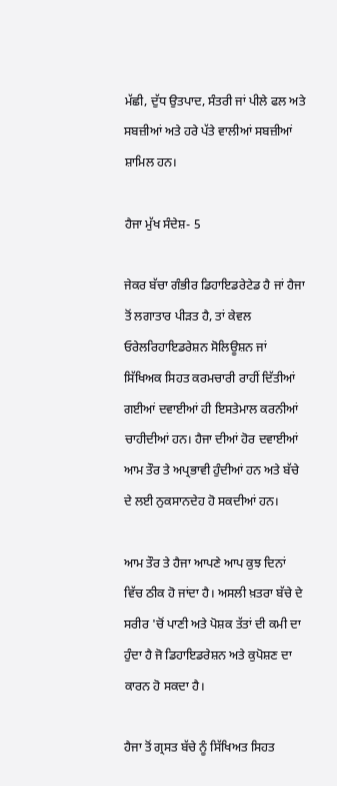ਮੱਛੀ, ਦੁੱਧ ਉਤਪਾਦ, ਸੰਤਰੀ ਜਾਂ ਪੀਲੇ ਫਲ ਅਤੇ ਸਬਜ਼ੀਆਂ ਅਤੇ ਹਰੇ ਪੱਤੇ ਵਾਲੀਆਂ ਸਬਜ਼ੀਆਂ ਸ਼ਾਮਿਲ ਹਨ।

ਹੈਜਾ ਮੁੱਖ ਸੰਦੇਸ਼- 5

ਜੇਕਰ ਬੱਚਾ ਗੰਭੀਰ ਡਿਹਾਇਡਰੇਟੇਡ ਹੈ ਜਾਂ ਹੈਜਾ ਤੋਂ ਲਗਾਤਾਰ ਪੀੜਤ ਹੈ, ਤਾਂ ਕੇਵਲ ਓਰੇਲਰਿਹਾਇਡਰੇਸ਼ਨ ਸੋਲਿਊਸ਼ਨ ਜਾਂ ਸਿੱਖਿਅਕ ਸਿਹਤ ਕਰਮਚਾਰੀ ਰਾਹੀਂ ਦਿੱਤੀਆਂ ਗਈਆਂ ਦਵਾਈਆਂ ਹੀ ਇਸਤੇਮਾਲ ਕਰਨੀਆਂ ਚਾਹੀਦੀਆਂ ਹਨ। ਹੈਜਾ ਦੀਆਂ ਹੋਰ ਦਵਾਈਆਂ ਆਮ ਤੌਰ ਤੇ ਅਪ੍ਰਭਾਵੀ ਹੁੰਦੀਆਂ ਹਨ ਅਤੇ ਬੱਚੇ ਦੇ ਲਈ ਨੁਕਸਾਨਦੇਹ ਹੋ ਸਕਦੀਆਂ ਹਨ।

ਆਮ ਤੌਰ ਤੇ ਹੈਜਾ ਆਪਣੇ ਆਪ ਕੁਝ ਦਿਨਾਂ ਵਿੱਚ ਠੀਕ ਹੋ ਜਾਂਦਾ ਹੈ। ਅਸਲੀ ਖ਼ਤਰਾ ਬੱਚੇ ਦੇ ਸਰੀਰ 'ਚੋਂ ਪਾਣੀ ਅਤੇ ਪੋਸ਼ਕ ਤੱਤਾਂ ਦੀ ਕਮੀ ਦਾ ਹੁੰਦਾ ਹੈ ਜੋ ਡਿਹਾਇਡਰੇਸ਼ਨ ਅਤੇ ਕੁਪੋਸ਼ਣ ਦਾ ਕਾਰਨ ਹੋ ਸਕਦਾ ਹੈ।

ਹੈਜਾ ਤੋਂ ਗ੍ਰਸਤ ਬੱਚੇ ਨੂੰ ਸਿੱਖਿਅਤ ਸਿਹਤ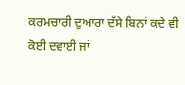ਕਰਮਚਾਰੀ ਦੁਆਰਾ ਦੱਸੇ ਬਿਨਾਂ ਕਦੇ ਵੀ ਕੋਈ ਦਵਾਈ ਜਾਂ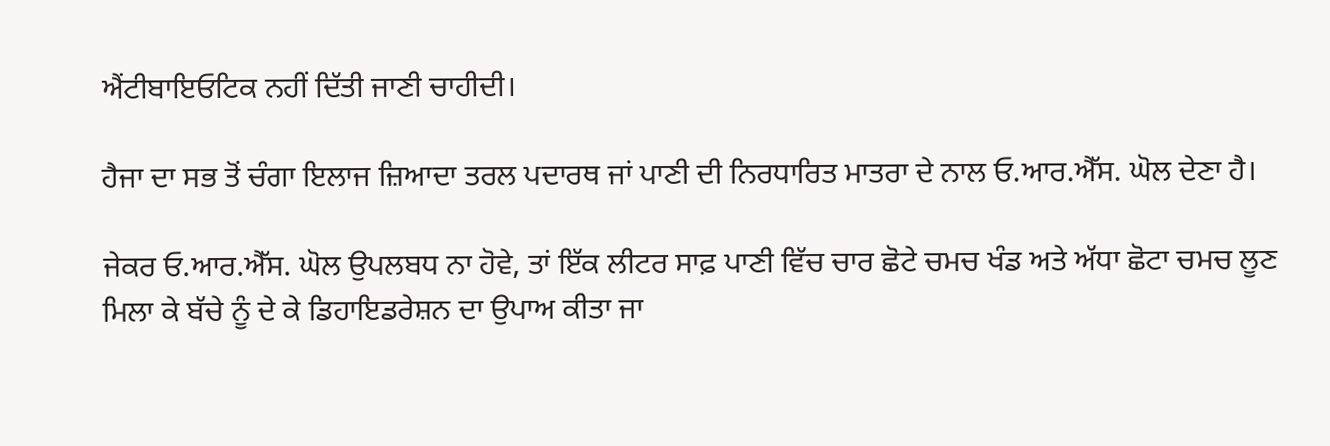ਐਂਟੀਬਾਇਓਟਿਕ ਨਹੀਂ ਦਿੱਤੀ ਜਾਣੀ ਚਾਹੀਦੀ।

ਹੈਜਾ ਦਾ ਸਭ ਤੋਂ ਚੰਗਾ ਇਲਾਜ ਜ਼ਿਆਦਾ ਤਰਲ ਪਦਾਰਥ ਜਾਂ ਪਾਣੀ ਦੀ ਨਿਰਧਾਰਿਤ ਮਾਤਰਾ ਦੇ ਨਾਲ ਓ.ਆਰ.ਐੱਸ. ਘੋਲ ਦੇਣਾ ਹੈ।

ਜੇਕਰ ਓ.ਆਰ.ਐੱਸ. ਘੋਲ ਉਪਲਬਧ ਨਾ ਹੋਵੇ, ਤਾਂ ਇੱਕ ਲੀਟਰ ਸਾਫ਼ ਪਾਣੀ ਵਿੱਚ ਚਾਰ ਛੋਟੇ ਚਮਚ ਖੰਡ ਅਤੇ ਅੱਧਾ ਛੋਟਾ ਚਮਚ ਲੂਣ ਮਿਲਾ ਕੇ ਬੱਚੇ ਨੂੰ ਦੇ ਕੇ ਡਿਹਾਇਡਰੇਸ਼ਨ ਦਾ ਉਪਾਅ ਕੀਤਾ ਜਾ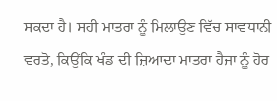ਸਕਦਾ ਹੈ। ਸਹੀ ਮਾਤਰਾ ਨੂੰ ਮਿਲਾਉਣ ਵਿੱਚ ਸਾਵਧਾਨੀ ਵਰਤੋ, ਕਿਉਂਕਿ ਖੰਡ ਦੀ ਜ਼ਿਆਦਾ ਮਾਤਰਾ ਹੈਜਾ ਨੂੰ ਹੋਰ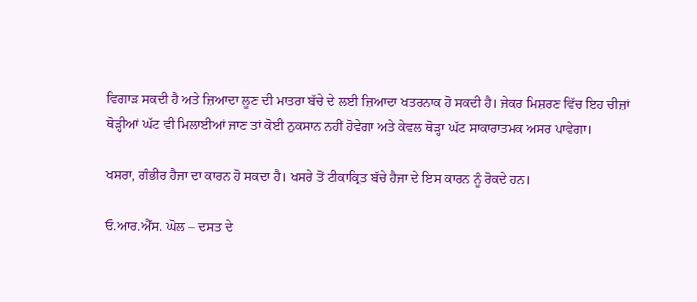ਵਿਗਾੜ ਸਕਦੀ ਹੈ ਅਤੇ ਜ਼ਿਆਦਾ ਲੂਣ ਦੀ ਮਾਤਰਾ ਬੱਚੇ ਦੇ ਲਈ ਜ਼ਿਆਦਾ ਖਤਰਨਾਕ ਹੋ ਸਕਦੀ ਹੈ। ਜੇਕਰ ਮਿਸ਼ਰਣ ਵਿੱਚ ਇਹ ਚੀਜ਼ਾਂ ਥੋੜ੍ਹੀਆਂ ਘੱਟ ਵੀ ਮਿਲਾਈਆਂ ਜਾਣ ਤਾਂ ਕੋਈ ਨੁਕਸਾਨ ਨਹੀਂ ਹੋਵੇਗਾ ਅਤੇ ਕੇਵਲ ਥੋੜ੍ਹਾ ਘੱਟ ਸਾਕਾਰਾਤਮਕ ਅਸਰ ਪਾਵੇਗਾ।

ਖਸਰਾ, ਗੰਭੀਰ ਹੈਜਾ ਦਾ ਕਾਰਨ ਹੋ ਸਕਦਾ ਹੈ। ਖਸਰੇ ਤੋਂ ਟੀਕਾਕ੍ਰਿਤ ਬੱਚੇ ਹੈਜਾ ਦੇ ਇਸ ਕਾਰਨ ਨੂੰ ਰੋਕਦੇ ਹਨ।

ਓ.ਆਰ.ਐੱਸ. ਘੋਲ – ਦਸਤ ਦੇ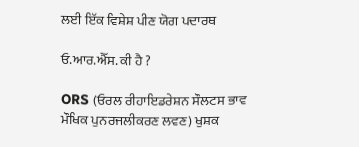ਲਈ ਇੱਕ ਵਿਸ਼ੇਸ਼ ਪੀਣ ਯੋਗ ਪਦਾਰਥ

ਓ.ਆਰ.ਐੱਸ. ਕੀ ਹੈ ?

ORS (ਓਰਲ ਰੀਹਾਇਡਰੇਸ਼ਨ ਸੌਲਟਸ ਭਾਵ ਮੌਖਿਕ ਪੁਨਰਜਲੀਕਰਣ ਲਵਣ) ਖੁਸ਼ਕ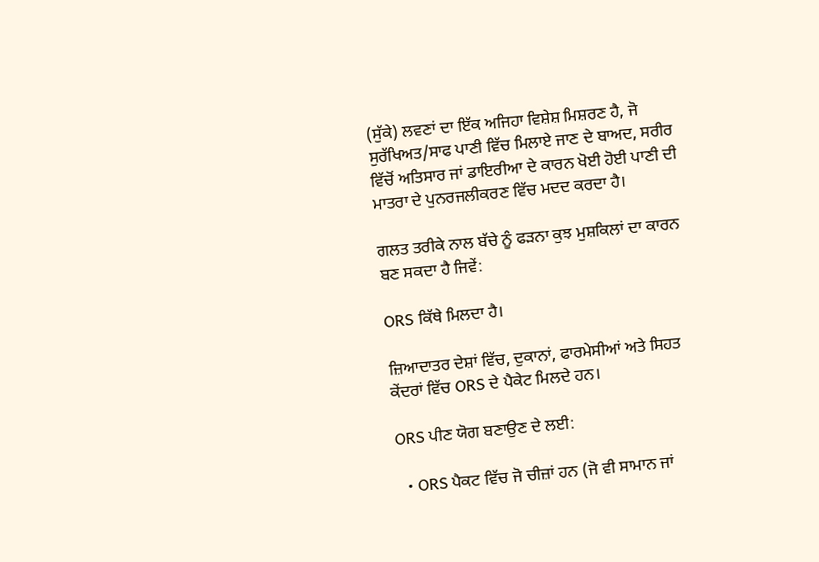(ਸੁੱਕੇ) ਲਵਣਾਂ ਦਾ ਇੱਕ ਅਜਿਹਾ ਵਿਸ਼ੇਸ਼ ਮਿਸ਼ਰਣ ਹੈ, ਜੋ ਸੁਰੱਖਿਅਤ/ਸਾਫ ਪਾਣੀ ਵਿੱਚ ਮਿਲਾਏ ਜਾਣ ਦੇ ਬਾਅਦ, ਸਰੀਰ ਵਿੱਚੋਂ ਅਤਿਸਾਰ ਜਾਂ ਡਾਇਰੀਆ ਦੇ ਕਾਰਨ ਖੋਈ ਹੋਈ ਪਾਣੀ ਦੀ ਮਾਤਰਾ ਦੇ ਪੁਨਰਜਲੀਕਰਣ ਵਿੱਚ ਮਦਦ ਕਰਦਾ ਹੈ।

ਗਲਤ ਤਰੀਕੇ ਨਾਲ ਬੱਚੇ ਨੂੰ ਫੜਨਾ ਕੁਝ ਮੁਸ਼ਕਿਲਾਂ ਦਾ ਕਾਰਨ ਬਣ ਸਕਦਾ ਹੈ ਜਿਵੇਂ:

ORS ਕਿੱਥੇ ਮਿਲਦਾ ਹੈ।

ਜ਼ਿਆਦਾਤਰ ਦੇਸ਼ਾਂ ਵਿੱਚ, ਦੁਕਾਨਾਂ, ਫਾਰਮੇਸੀਆਂ ਅਤੇ ਸਿਹਤ ਕੇਂਦਰਾਂ ਵਿੱਚ ORS ਦੇ ਪੈਕੇਟ ਮਿਲਦੇ ਹਨ।

ORS ਪੀਣ ਯੋਗ ਬਣਾਉਣ ਦੇ ਲਈ:

  • ORS ਪੈਕਟ ਵਿੱਚ ਜੋ ਚੀਜ਼ਾਂ ਹਨ (ਜੋ ਵੀ ਸਾਮਾਨ ਜਾਂ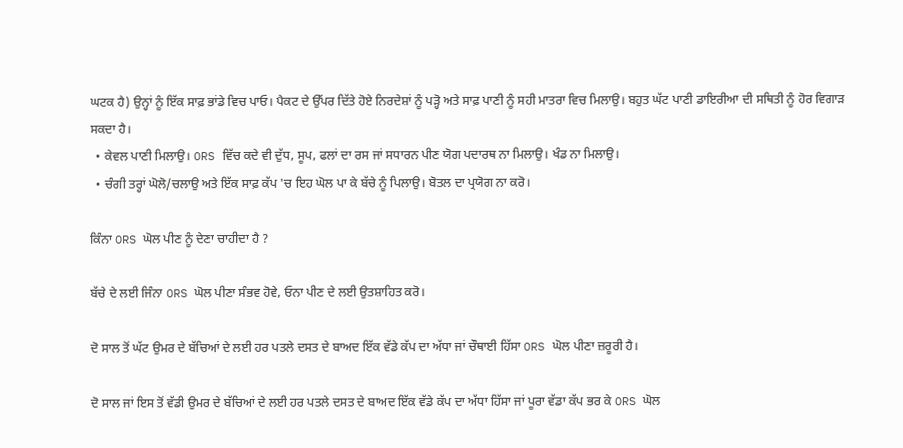ਘਟਕ ਹੈ) ਉਨ੍ਹਾਂ ਨੂੰ ਇੱਕ ਸਾਫ਼ ਭਾਂਡੇ ਵਿਚ ਪਾਓ। ਪੈਕਟ ਦੇ ਉੱਪਰ ਦਿੱਤੇ ਹੋਏ ਨਿਰਦੇਸ਼ਾਂ ਨੂੰ ਪੜ੍ਹੋ ਅਤੇ ਸਾਫ਼ ਪਾਣੀ ਨੂੰ ਸਹੀ ਮਾਤਰਾ ਵਿਚ ਮਿਲਾਉ। ਬਹੁਤ ਘੱਟ ਪਾਣੀ ਡਾਇਰੀਆ ਦੀ ਸਥਿਤੀ ਨੂੰ ਹੋਰ ਵਿਗਾੜ ਸਕਦਾ ਹੈ।
  • ਕੇਵਲ ਪਾਣੀ ਮਿਲਾਉ। ORS ਵਿੱਚ ਕਦੇ ਵੀ ਦੁੱਧ, ਸੂਪ, ਫਲਾਂ ਦਾ ਰਸ ਜਾਂ ਸਧਾਰਨ ਪੀਣ ਯੋਗ ਪਦਾਰਥ ਨਾ ਮਿਲਾਉ। ਖੰਡ ਨਾ ਮਿਲਾਉ।
  • ਚੰਗੀ ਤਰ੍ਹਾਂ ਘੋਲੋ/ਚਲਾਉ ਅਤੇ ਇੱਕ ਸਾਫ਼ ਕੱਪ 'ਚ ਇਹ ਘੋਲ ਪਾ ਕੇ ਬੱਚੇ ਨੂੰ ਪਿਲਾਉ। ਬੋਤਲ ਦਾ ਪ੍ਰਯੋਗ ਨਾ ਕਰੋ।

ਕਿੰਨਾ ORS ਘੋਲ ਪੀਣ ਨੂੰ ਦੇਣਾ ਚਾਹੀਦਾ ਹੈ ?

ਬੱਚੇ ਦੇ ਲਈ ਜਿੰਨਾ ORS ਘੋਲ ਪੀਣਾ ਸੰਭਵ ਹੋਵੇ, ਓਨਾ ਪੀਣ ਦੇ ਲਈ ਉਤਸ਼ਾਹਿਤ ਕਰੋ।

ਦੋ ਸਾਲ ਤੋਂ ਘੱਟ ਉਮਰ ਦੇ ਬੱਚਿਆਂ ਦੇ ਲਈ ਹਰ ਪਤਲੇ ਦਸਤ ਦੇ ਬਾਅਦ ਇੱਕ ਵੱਡੇ ਕੱਪ ਦਾ ਅੱਧਾ ਜਾਂ ਚੌਥਾਈ ਹਿੱਸਾ ORS ਘੋਲ ਪੀਣਾ ਜ਼ਰੂਰੀ ਹੈ।

ਦੋ ਸਾਲ ਜਾਂ ਇਸ ਤੋਂ ਵੱਡੀ ਉਮਰ ਦੇ ਬੱਚਿਆਂ ਦੇ ਲਈ ਹਰ ਪਤਲੇ ਦਸਤ ਦੇ ਬਾਅਦ ਇੱਕ ਵੱਡੇ ਕੱਪ ਦਾ ਅੱਧਾ ਹਿੱਸਾ ਜਾਂ ਪੂਰਾ ਵੱਡਾ ਕੱਪ ਭਰ ਕੇ ORS ਘੋਲ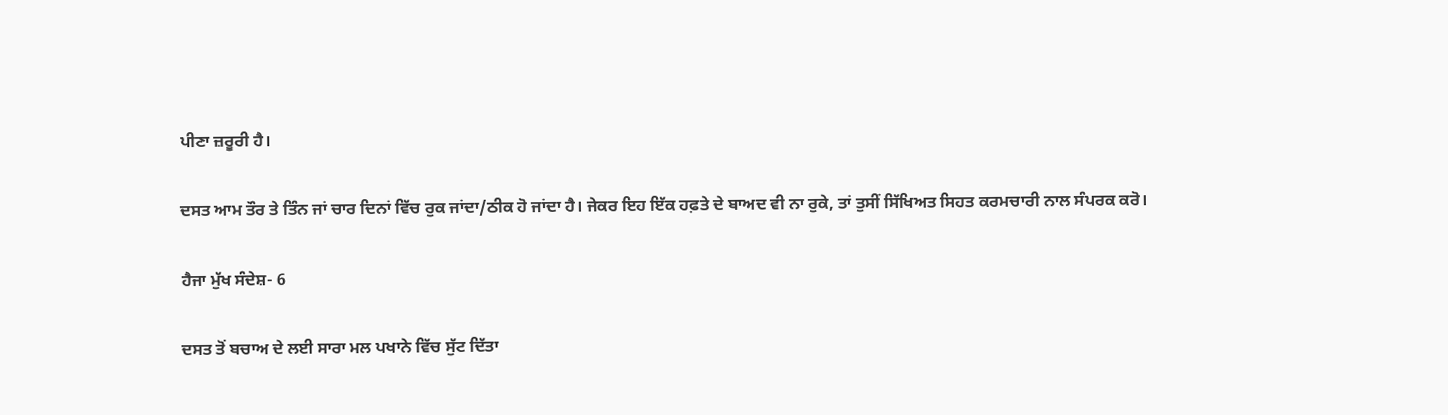ਪੀਣਾ ਜ਼ਰੂਰੀ ਹੈ।

ਦਸਤ ਆਮ ਤੌਰ ਤੇ ਤਿੰਨ ਜਾਂ ਚਾਰ ਦਿਨਾਂ ਵਿੱਚ ਰੁਕ ਜਾਂਦਾ/ਠੀਕ ਹੋ ਜਾਂਦਾ ਹੈ। ਜੇਕਰ ਇਹ ਇੱਕ ਹਫ਼ਤੇ ਦੇ ਬਾਅਦ ਵੀ ਨਾ ਰੁਕੇ, ਤਾਂ ਤੁਸੀਂ ਸਿੱਖਿਅਤ ਸਿਹਤ ਕਰਮਚਾਰੀ ਨਾਲ ਸੰਪਰਕ ਕਰੋ।

ਹੈਜਾ ਮੁੱਖ ਸੰਦੇਸ਼- 6

ਦਸਤ ਤੋਂ ਬਚਾਅ ਦੇ ਲਈ ਸਾਰਾ ਮਲ ਪਖਾਨੇ ਵਿੱਚ ਸੁੱਟ ਦਿੱਤਾ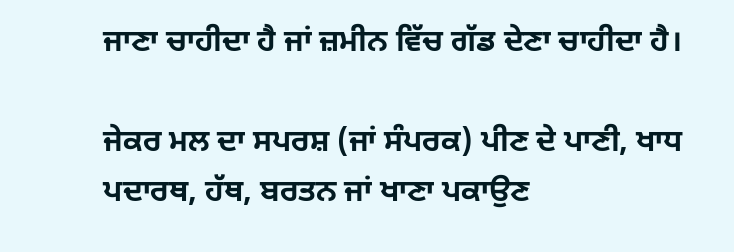ਜਾਣਾ ਚਾਹੀਦਾ ਹੈ ਜਾਂ ਜ਼ਮੀਨ ਵਿੱਚ ਗੱਡ ਦੇਣਾ ਚਾਹੀਦਾ ਹੈ।

ਜੇਕਰ ਮਲ ਦਾ ਸਪਰਸ਼ (ਜਾਂ ਸੰਪਰਕ) ਪੀਣ ਦੇ ਪਾਣੀ, ਖਾਧ ਪਦਾਰਥ, ਹੱਥ, ਬਰਤਨ ਜਾਂ ਖਾਣਾ ਪਕਾਉਣ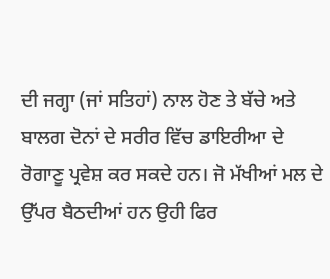ਦੀ ਜਗ੍ਹਾ (ਜਾਂ ਸਤਿਹਾਂ) ਨਾਲ ਹੋਣ ਤੇ ਬੱਚੇ ਅਤੇ ਬਾਲਗ ਦੋਨਾਂ ਦੇ ਸਰੀਰ ਵਿੱਚ ਡਾਇਰੀਆ ਦੇ ਰੋਗਾਣੂ ਪ੍ਰਵੇਸ਼ ਕਰ ਸਕਦੇ ਹਨ। ਜੋ ਮੱਖੀਆਂ ਮਲ ਦੇ ਉੱਪਰ ਬੈਠਦੀਆਂ ਹਨ ਉਹੀ ਫਿਰ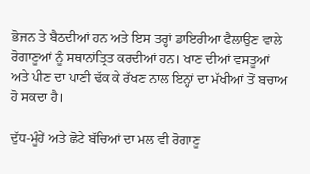ਭੋਜਨ ਤੇ ਬੈਠਦੀਆਂ ਹਨ ਅਤੇ ਇਸ ਤਰ੍ਹਾਂ ਡਾਇਰੀਆ ਫੈਲਾਉਣ ਵਾਲੇ ਰੋਗਾਣੂਆਂ ਨੂੰ ਸਥਾਨਾਂਤ੍ਰਿਤ ਕਰਦੀਆਂ ਹਨ। ਖਾਣ ਦੀਆਂ ਵਸਤੂਆਂ ਅਤੇ ਪੀਣ ਦਾ ਪਾਣੀ ਢੱਕ ਕੇ ਰੱਖਣ ਨਾਲ ਇਨ੍ਹਾਂ ਦਾ ਮੱਖੀਆਂ ਤੋਂ ਬਚਾਅ ਹੋ ਸਕਦਾ ਹੈ।

ਦੁੱਧ-ਮੂੰਹੇਂ ਅਤੇ ਛੋਟੇ ਬੱਚਿਆਂ ਦਾ ਮਲ ਵੀ ਰੋਗਾਣੂ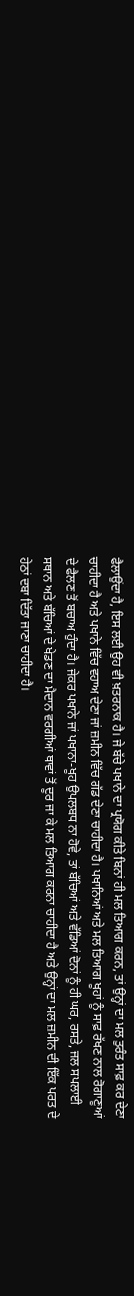ਫੈਲਾਉਂਦਾ ਹੈ, ਇਸ ਲਈ ਉਹ ਵੀ ਖ਼ਤਰਨਾਕ ਹੈ। ਜੇ ਬੱਚੇ ਪਖਾਨੇ ਦਾ ਪ੍ਰਯੋਗ ਕੀਤੇ ਬਿਨਾਂ ਹੀ ਮਲ ਤਿਆਗ ਕਰਨ, ਤਾਂ ਉਨ੍ਹਾਂ ਦਾ ਮਲ ਤੁਰੰਤ ਸਾਫ਼ ਕਰ ਦੇਣਾ ਚਾਹੀਦਾ ਹੈ ਅਤੇ ਪਖਾਨੇ ਵਿੱਚ ਵਹਾਅ ਦੇਣਾ ਜਾਂ ਜ਼ਮੀਨ ਵਿੱਚ ਗੱਡ ਦੇਣਾ ਚਾਹੀਦਾ ਹੈ। ਪਖਾਨਿਆਂ ਅਤੇ ਮਲ ਤਿਆਗ ਖੂਹਾਂ ਨੂੰ ਸਾਫ਼ ਰੱਖਣ ਨਾਲ ਰੋਗਾਣੂਆਂ ਦੇ ਫੈਲਣ ਤੋਂ ਬਚਾਅ ਹੁੰਦਾ ਹੈ। ਜੇਕਰ ਪਖਾਨੇ ਜਾਂ ਪਖਾਨਾ-ਖੂਹ ਉਪਲਬਧ ਨਾ ਹੋਵੇ, ਤਾਂ ਬੱਚਿਆਂ ਅਤੇ ਵੱਡਿਆਂ ਦੋਨਾਂ ਨੂੰ ਹੀ ਘਰ, ਰਸਤੇ, ਜਲ ਸਪਲਾਈ ਸਥਾਨ ਅਤੇ ਬੱਚਿਆਂ ਦੇ ਖੇਡਣ ਦਾ ਮੈਦਾਨ ਵਰਗੀਆਂ ਥਾਵਾਂ ਤੋਂ ਦੂਰ ਜਾ ਕੇ ਮਲ ਤਿਆਗ ਕਰਨਾ ਚਾਹੀਦਾ ਹੈ ਅਤੇ ਉਨ੍ਹਾਂ ਦਾ ਮਲ ਜ਼ਮੀਨ ਦੀ ਇੱਕ ਪਰਤ ਦੇ ਹੇਠਾਂ ਦਬਾ ਦਿੱਤਾ ਜਾਣਾ ਚਾਹੀਦਾ ਹੈ।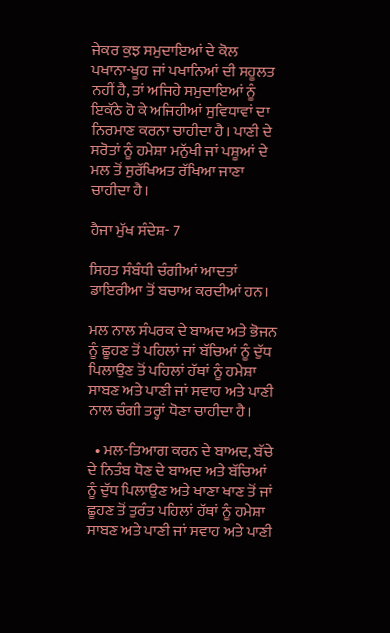ਜੇਕਰ ਕੁਝ ਸਮੁਦਾਇਆਂ ਦੇ ਕੋਲ ਪਖਾਨਾ-ਖੂਹ ਜਾਂ ਪਖਾਨਿਆਂ ਦੀ ਸਹੂਲਤ ਨਹੀਂ ਹੈ, ਤਾਂ ਅਜਿਹੇ ਸਮੁਦਾਇਆਂ ਨੂੰ ਇਕੱਠੇ ਹੋ ਕੇ ਅਜਿਹੀਆਂ ਸੁਵਿਧਾਵਾਂ ਦਾ ਨਿਰਮਾਣ ਕਰਨਾ ਚਾਹੀਦਾ ਹੈ। ਪਾਣੀ ਦੇ ਸਰੋਤਾਂ ਨੂੰ ਹਮੇਸ਼ਾ ਮਨੁੱਖੀ ਜਾਂ ਪਸ਼ੂਆਂ ਦੇ ਮਲ ਤੋਂ ਸੁਰੱਖਿਅਤ ਰੱਖਿਆ ਜਾਣਾ ਚਾਹੀਦਾ ਹੈ।

ਹੈਜਾ ਮੁੱਖ ਸੰਦੇਸ਼- 7

ਸਿਹਤ ਸੰਬੰਧੀ ਚੰਗੀਆਂ ਆਦਤਾਂ ਡਾਇਰੀਆ ਤੋਂ ਬਚਾਅ ਕਰਦੀਆਂ ਹਨ।

ਮਲ ਨਾਲ ਸੰਪਰਕ ਦੇ ਬਾਅਦ ਅਤੇ ਭੋਜਨ ਨੂੰ ਛੂਹਣ ਤੋਂ ਪਹਿਲਾਂ ਜਾਂ ਬੱਚਿਆਂ ਨੂੰ ਦੁੱਧ ਪਿਲਾਉਣ ਤੋਂ ਪਹਿਲਾਂ ਹੱਥਾਂ ਨੂੰ ਹਮੇਸ਼ਾ ਸਾਬਣ ਅਤੇ ਪਾਣੀ ਜਾਂ ਸਵਾਹ ਅਤੇ ਪਾਣੀ ਨਾਲ ਚੰਗੀ ਤਰ੍ਹਾਂ ਧੋਣਾ ਚਾਹੀਦਾ ਹੈ।

  • ਮਲ-ਤਿਆਗ ਕਰਨ ਦੇ ਬਾਅਦ, ਬੱਚੇ ਦੇ ਨਿਤੰਬ ਧੋਣ ਦੇ ਬਾਅਦ ਅਤੇ ਬੱਚਿਆਂ ਨੂੰ ਦੁੱਧ ਪਿਲਾਉਣ ਅਤੇ ਖਾਣਾ ਖਾਣ ਤੋਂ ਜਾਂ ਛੂਹਣ ਤੋਂ ਤੁਰੰਤ ਪਹਿਲਾਂ ਹੱਥਾਂ ਨੂੰ ਹਮੇਸ਼ਾ ਸਾਬਣ ਅਤੇ ਪਾਣੀ ਜਾਂ ਸਵਾਹ ਅਤੇ ਪਾਣੀ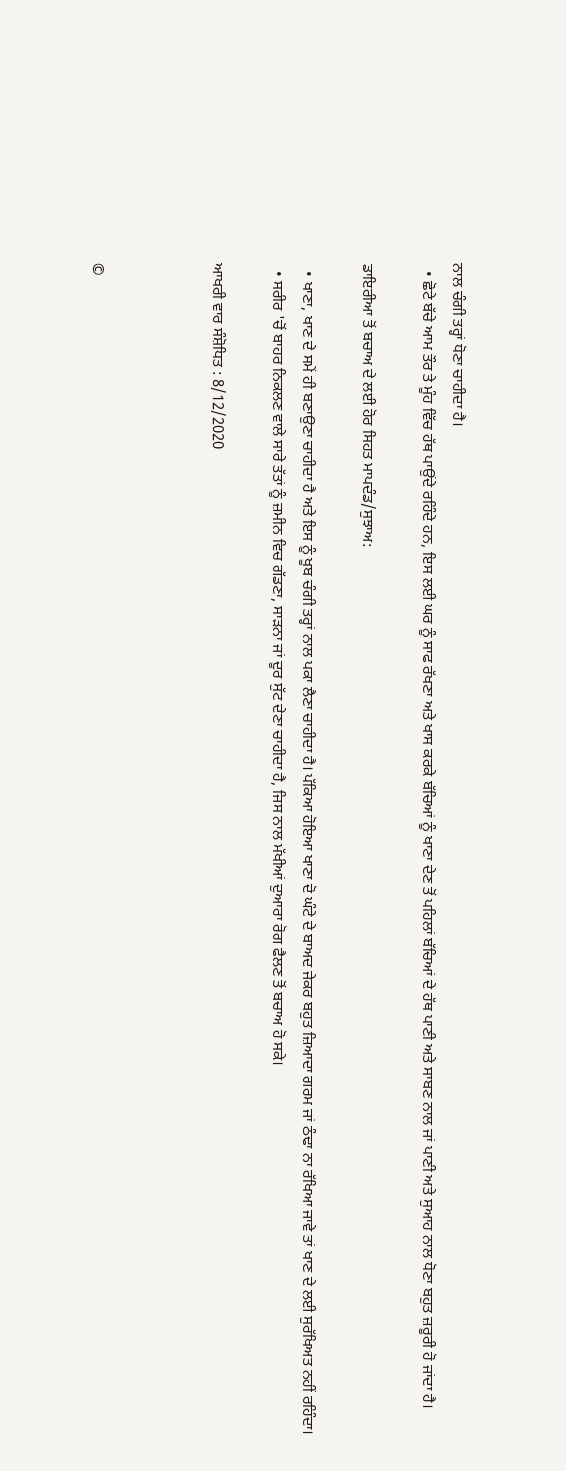ਨਾਲ ਚੰਗੀ ਤਰ੍ਹਾਂ ਧੋਣਾ ਚਾਹੀਦਾ ਹੈ।
  • ਛੋਟੇ ਬੱਚੇ ਆਮ ਤੌਰ ਤੇ ਮੂੰਹ ਵਿੱਚ ਹੱਥ ਪਾਉਂਦੇ ਰਹਿੰਦੇ ਹਨ, ਇਸ ਲਈ ਘਰ ਨੂੰ ਸਾਫ ਰੱਖਣਾ ਅਤੇ ਖਾਸ ਕਰਕੇ ਬੱਚਿਆਂ ਨੂੰ ਖਾਣਾ ਦੇਣ ਤੋਂ ਪਹਿਲਾਂ ਬੱਚਿਆਂ ਦੇ ਹੱਥ ਪਾਣੀ ਅਤੇ ਸਾਬਣ ਨਾਲ ਜਾਂ ਪਾਣੀ ਅਤੇ ਸੁਆਹ ਨਾਲ ਧੋਣਾ ਬਹੁਤ ਜ਼ਰੂਰੀ ਹੋ ਜਾਂਦਾ ਹੈ।

ਡਾਇਰੀਆ ਤੋਂ ਬਚਾਅ ਦੇ ਲਈ ਹੋਰ ਸਿਹਤ ਮਾਪਦੰਡ/ਸੁਝਾਅ:

  • ਖਾਣਾ, ਖਾਣ ਦੇ ਸਮੇਂ ਹੀ ਬਣਾਉਣਾ ਚਾਹੀਦਾ ਹੈ ਅਤੇ ਇਸ ਨੂੰ ਖੂਬ ਚੰਗੀ ਤਰ੍ਹਾਂ ਨਾਲ ਪਕਾ ਲੈਣਾ ਚਾਹੀਦਾ ਹੈ। ਪੱਕਿਆ ਹੋਇਆ ਖਾਣਾ ਦੋ ਘੰਟੇ ਦੇ ਬਾਅਦ ਜੇਕਰ ਬਹੁਤ ਜ਼ਿਆਦਾ ਗਰਮ ਜਾਂ ਠੰਢਾ ਨਾ ਰੱਖਿਆ ਜਾਵੇ ਤਾਂ ਖਾਣ ਦੇ ਲਈ ਸੁਰੱਖਿਅਤ ਨਹੀਂ ਰਹਿੰਦਾ।
  • ਸਰੀਰ 'ਚੋਂ ਬਾਹਰ ਨਿਕਲਣ ਵਾਲੇ ਸਾਰੇ ਤੱਤਾਂ ਨੂੰ ਜ਼ਮੀਨ ਵਿਚ ਗੱਡਣਾ, ਸਾੜਨਾ ਜਾਂ ਦੂਰ ਸੁੱਟ ਦੇਣਾ ਚਾਹੀਦਾ ਹੈ, ਜਿਸ ਨਾਲ ਮੱਖੀਆਂ ਦੁਆਰਾ ਰੋਗ ਫੈਲਣ ਤੋਂ ਬਚਾਅ ਹੋ ਸਕੇ।

ਆਖਰੀ ਵਾਰ ਸੰਸ਼ੋਧਿਤ : 8/12/2020



©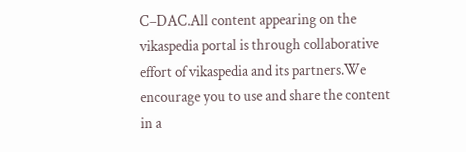C–DAC.All content appearing on the vikaspedia portal is through collaborative effort of vikaspedia and its partners.We encourage you to use and share the content in a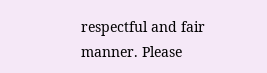respectful and fair manner. Please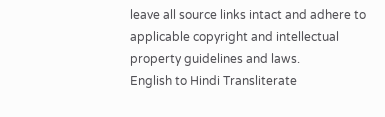leave all source links intact and adhere to applicable copyright and intellectual property guidelines and laws.
English to Hindi Transliterate